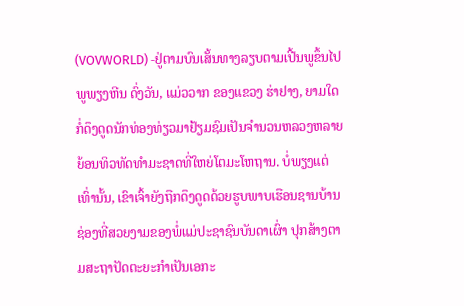(VOVWORLD) -ຢູ່ຕາມບົນເສັ້ນທາງລຽບຕາມເປີ້ນພູຂຶ້ນໄປພູພຽງຫີນ ດົ່ງວັນ, ແມ່ວວາກ ຂອງແຂວງ ຮ່າຢາງ, ຍາມໃດກໍ່ດຶງດູດນັກທ່ອງທ່ຽວມາຢ້ຽມຊົມເປັນຈຳນວນຫລວງຫລາຍ ຍ້ອນທິວທັດທຳມະຊາດທີ່ໃຫຍ່ໂຕມະໂຫຖານ. ບໍ່ພຽງແຕ່ເທົ່ານັ້ນ, ເຂົາເຈົ້າຍັງຖືກດຶງດູດດ້ວຍຮູບພາບເຮືອນຊານບ້ານຊ່ອງທີ່ສວຍງາມຂອງພໍ່ແມ່ປະຊາຊົນບັນດາເຜົ່າ ປຸກສ້າງຕາມສະຖາປັດຕະຍະກຳເປັນເອກະ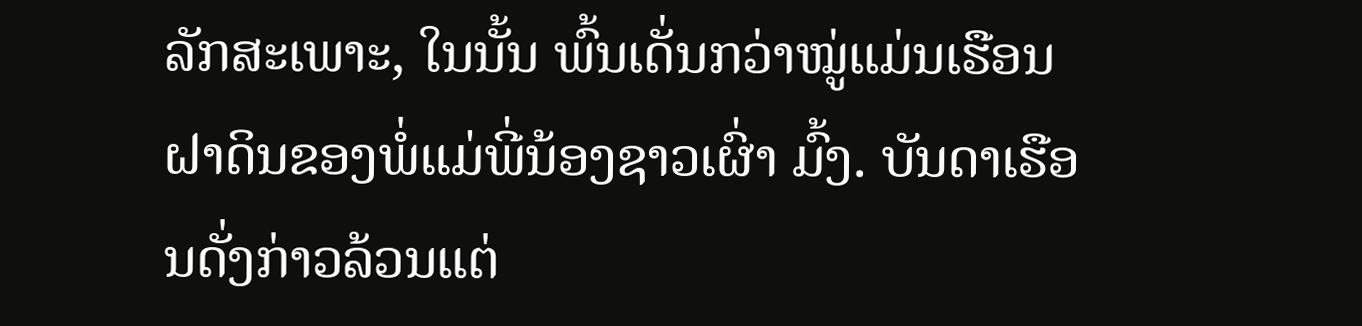ລັກສະເພາະ, ໃນນັ້ນ ພົ້ນເດັ່ນກວ່າໝູ່ແມ່ນເຮືອນຝາດິນຂອງພໍ່ແມ່ພີ່ນ້ອງຊາວເຜົ່າ ມົ້ງ. ບັນດາເຮືອນດັ່ງກ່າວລ້ວນແຕ່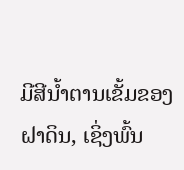ມີສີນ້ຳຕານເຂັ້ມຂອງຝາດິນ, ເຊິ່ງພົ້ນ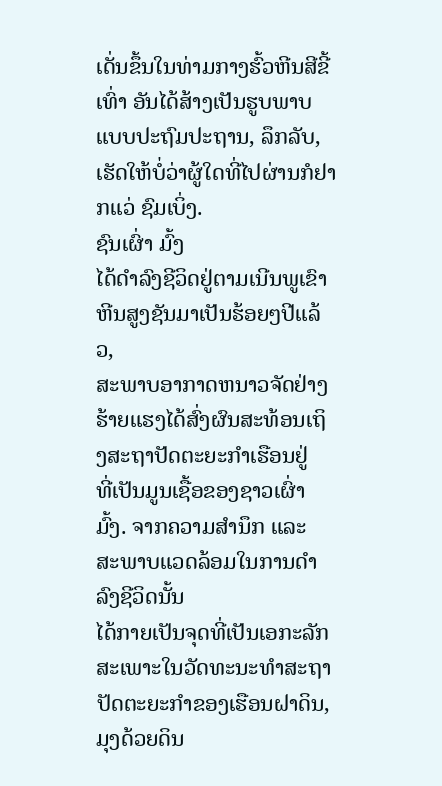ເດັ່ນຂຶ້ນໃນທ່າມກາງຮົ້ວຫີນສີຂີ້ເທົ່າ ອັນໄດ້ສ້າງເປັນຮູບພາບແບບປະຖົມປະຖານ, ລຶກລັບ, ເຮັດໃຫ້ບໍ່ວ່າຜູ້ໃດທີ່ໄປຜ່ານກໍຢາກແວ່ ຊົມເບິ່ງ.
ຊົນເຜົ່າ ມົ້ງ
ໄດ້ດຳລົງຊີວິດຢູ່ຕາມເນີນພູເຂົາຫີນສູງຊັນມາເປັນຮ້ອຍໆປີແລ້ວ,
ສະພາບອາກາດຫນາວຈັດຢ່າງຮ້າຍແຮງໄດ້ສົ່ງຜົນສະທ້ອນເຖິງສະຖາປັດຕະຍະກຳເຮືອນຢູ່
ທີ່ເປັນມູນເຊື້ອຂອງຊາວເຜົ່າ ມົ້ງ. ຈາກຄວາມສຳນຶກ ແລະ
ສະພາບແວດລ້ອມໃນການດຳລົງຊີວິດນັ້ນ
ໄດ້ກາຍເປັນຈຸດທີ່ເປັນເອກະລັກສະເພາະໃນວັດທະນະທຳສະຖາປັດຕະຍະກຳຂອງເຮືອນຝາດິນ,
ມຸງດ້ວຍດິນ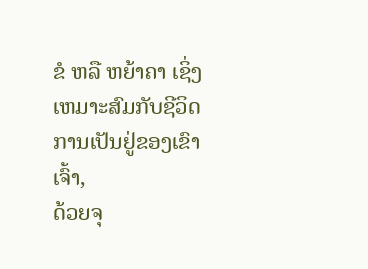ຂໍ ຫລື ຫຍ້າຄາ ເຊິ່ງເຫມາະສົມກັບຊີວິດການເປັນຢູ່ຂອງເຂົາເຈົ້າ,
ດ້ວຍຈຸ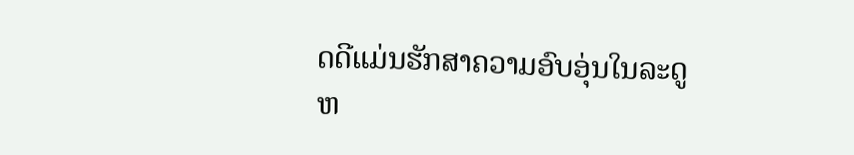ດດີແມ່ນຮັກສາຄວາມອົບອຸ່ນໃນລະດູຫ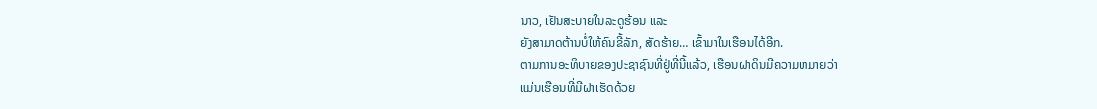ນາວ, ເຢັນສະບາຍໃນລະດູຮ້ອນ ແລະ
ຍັງສາມາດຕ້ານບໍ່ໃຫ້ຄົນຂີ້ລັກ, ສັດຮ້າຍ… ເຂົ້າມາໃນເຮືອນໄດ້ອີກ.
ຕາມການອະທິບາຍຂອງປະຊາຊົນທີ່ຢູ່ທີ່ນີ້ແລ້ວ, ເຮືອນຝາດິນມີຄວາມຫມາຍວ່າ
ແມ່ນເຮືອນທີ່ມີຝາເຮັດດ້ວຍ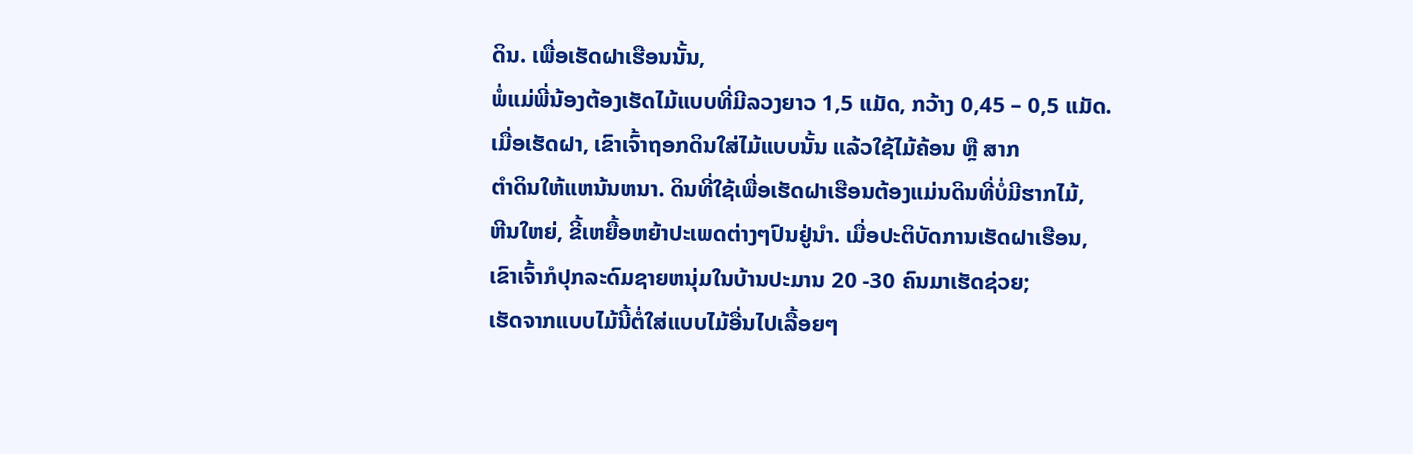ດິນ. ເພື່ອເຮັດຝາເຮືອນນັ້ນ,
ພໍ່ແມ່ພີ່ນ້ອງຕ້ອງເຮັດໄມ້ແບບທີ່ມີລວງຍາວ 1,5 ແມັດ, ກວ້າງ 0,45 – 0,5 ແມັດ.
ເມື່ອເຮັດຝາ, ເຂົາເຈົ້າຖອກດິນໃສ່ໄມ້ແບບນັ້ນ ແລ້ວໃຊ້ໄມ້ຄ້ອນ ຫຼື ສາກ
ຕຳດິນໃຫ້ແຫນ້ນຫນາ. ດິນທີ່ໃຊ້ເພື່ອເຮັດຝາເຮືອນຕ້ອງແມ່ນດິນທີ່ບໍ່ມີຮາກໄມ້,
ຫີນໃຫຍ່, ຂີ້ເຫຍື້ອຫຍ້າປະເພດຕ່າງໆປົນຢູ່ນຳ. ເມື່ອປະຕິບັດການເຮັດຝາເຮືອນ,
ເຂົາເຈົ້າກໍປຸກລະດົມຊາຍຫນຸ່ມໃນບ້ານປະມານ 20 -30 ຄົນມາເຮັດຊ່ວຍ;
ເຮັດຈາກແບບໄມ້ນີ້ຕໍ່ໃສ່ແບບໄມ້ອື່ນໄປເລື້ອຍໆ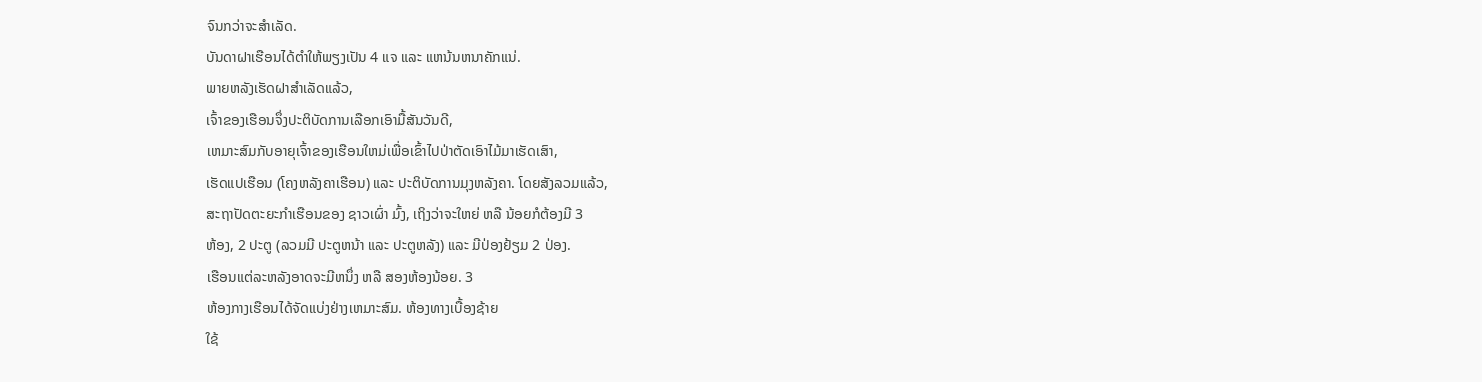ຈົນກວ່າຈະສຳເລັດ.
ບັນດາຝາເຮືອນໄດ້ຕຳໃຫ້ພຽງເປັນ 4 ແຈ ແລະ ແຫນ້ນຫນາຄັກແນ່.
ພາຍຫລັງເຮັດຝາສຳເລັດແລ້ວ,
ເຈົ້າຂອງເຮືອນຈຶ່ງປະຕິບັດການເລືອກເອົາມື້ສັນວັນດີ,
ເຫມາະສົມກັບອາຍຸເຈົ້າຂອງເຮືອນໃຫມ່ເພື່ອເຂົ້າໄປປ່າຕັດເອົາໄມ້ມາເຮັດເສົາ,
ເຮັດແປເຮືອນ (ໂຄງຫລັງຄາເຮືອນ) ແລະ ປະຕິບັດການມຸງຫລັງຄາ. ໂດຍສັງລວມແລ້ວ,
ສະຖາປັດຕະຍະກຳເຮືອນຂອງ ຊາວເຜົ່າ ມົ້ງ, ເຖິງວ່າຈະໃຫຍ່ ຫລື ນ້ອຍກໍຕ້ອງມີ 3
ຫ້ອງ, 2 ປະຕູ (ລວມມີ ປະຕູຫນ້າ ແລະ ປະຕູຫລັງ) ແລະ ມີປ່ອງຢ້ຽມ 2 ປ່ອງ.
ເຮືອນແຕ່ລະຫລັງອາດຈະມີຫນຶ່ງ ຫລື ສອງຫ້ອງນ້ອຍ. 3
ຫ້ອງກາງເຮືອນໄດ້ຈັດແບ່ງຢ່າງເຫມາະສົມ. ຫ້ອງທາງເບື້ອງຊ້າຍ
ໃຊ້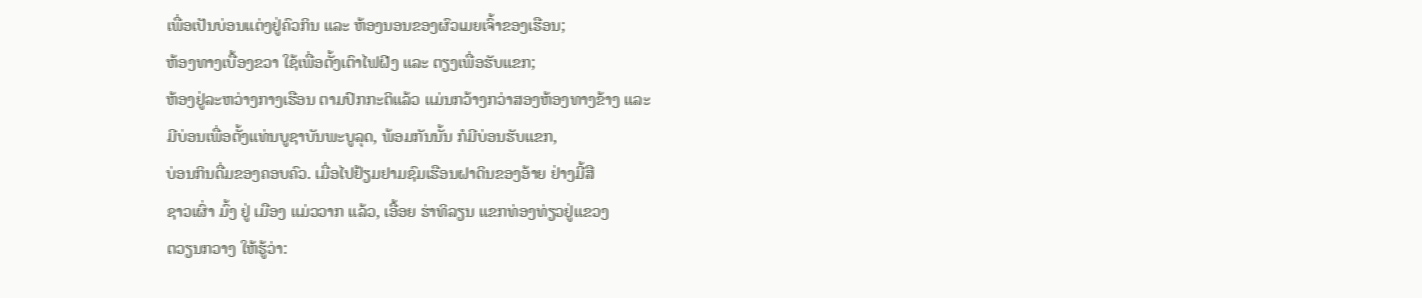ເພື່ອເປັນບ່ອນແຕ່ງຢູ່ຄົວກິນ ແລະ ຫ້ອງນອນຂອງຜົວເມຍເຈົ້າຂອງເຮືອນ;
ຫ້ອງທາງເບື້ອງຂວາ ໃຊ້ເພື່ອຕັ້ງເຕົາໄຟຝີງ ແລະ ຕຽງເພື່ອຮັບແຂກ;
ຫ້ອງຢູ່ລະຫວ່າງກາງເຮືອນ ຕາມປົກກະຕິແລ້ວ ແມ່ນກວ້າງກວ່າສອງຫ້ອງທາງຂ້າງ ແລະ
ມີບ່ອນເພື່ອຕັ້ງແທ່ນບູຊາບັນພະບູລຸດ, ພ້ອມກັນນັ້ນ ກໍມີບ່ອນຮັບແຂກ,
ບ່ອນກິນດື່ມຂອງຄອບຄົວ. ເມື່ອໄປຢ້ຽມຢາມຊົມເຮືອນຝາດິນຂອງອ້າຍ ຢ່າງມີ້ສື
ຊາວເຜົ່າ ມົ້ງ ຢູ່ ເມືອງ ແມ່ວວາກ ແລ້ວ, ເອື້ອຍ ຮ່າທິລຽນ ແຂກທ່ອງທ່ຽວຢູ່ແຂວງ
ຕວຽນກວາງ ໃຫ້ຮູ້ວ່າ: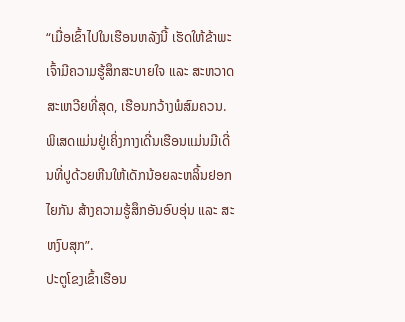“ເມື່ອເຂົ້າໄປໃນເຮືອນຫລັງນີ້ ເຮັດໃຫ້ຂ້າພະເຈົ້າມີຄວາມຮູ້ສຶກສະບາຍໃຈ ແລະ ສະຫວາດສະເຫວີຍທີ່ສຸດ, ເຮືອນກວ້າງພໍສົມຄວນ. ພິເສດແມ່ນຢູ່ເຄິ່ງກາງເດີ່ນເຮືອນແມ່ນມີເດີ່ນທີ່ປູດ້ວຍຫີນໃຫ້ເດັກນ້ອຍລະຫລິ້ນຢອກໄຍກັນ ສ້າງຄວາມຮູ້ສຶກອັນອົບອຸ່ນ ແລະ ສະຫງົບສຸກ”.
ປະຕູໂຂງເຂົ້າເຮືອນ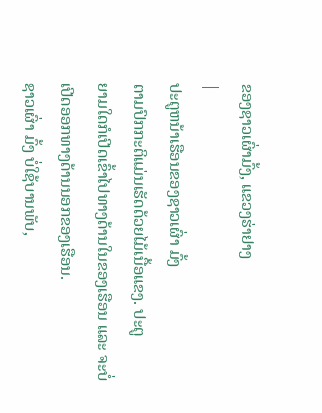ຂອງຊາວເຜົ່າມົ້ງ, ແຂວງຮ່າຢາງ
|
ປະຕູຫນ້າເຮືອນຂອງຊາວເຜົ່າ ມົ້ງ
ຕາມປົກກະຕິແມ່ນເຮັດດ້ວຍໄມ້ເນື້ອແຂງ. ປະຕູ
ຍາມໃດກໍເປີດເຂົ້າໄປທາງດ້ານໃນຂອງເຮືອນ ແລະ ຈະບໍ່ເປີດອອກທາງດ້ານນອກຂອງເຮືອນ.
ຊາວເຜົ່າ ມົ້ງ ບໍ່ໃຊ້ບານພັບ,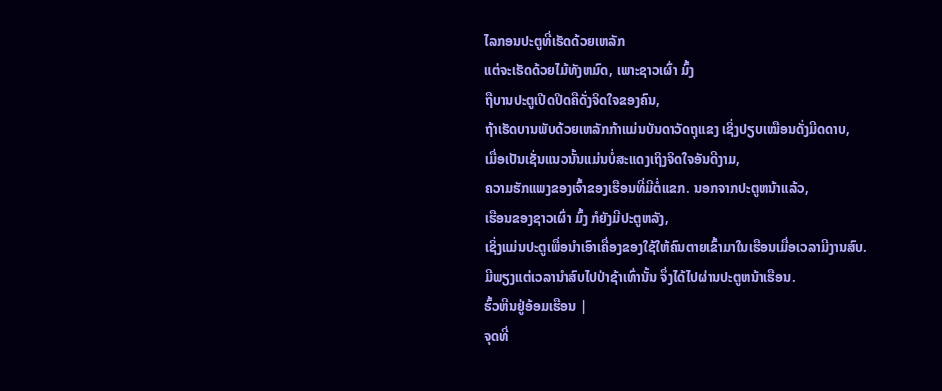ໄລກອນປະຕູທີ່ເຮັດດ້ວຍເຫລັກ
ແຕ່ຈະເຮັດດ້ວຍໄມ້ທັງຫມົດ, ເພາະຊາວເຜົ່າ ມົ້ງ
ຖືບານປະຕູເປີດປິດຄືດັ່ງຈິດໃຈຂອງຄົນ,
ຖ້າເຮັດບານພັບດ້ວຍເຫລັກກ້າແມ່ນບັນດາວັດຖຸແຂງ ເຊິ່ງປຽບເໝືອນດັ່ງມີດດາບ,
ເມື່ອເປັນເຊັ່ນແນວນັ້ນແມ່ນບ່ໍສະແດງເຖິງຈິດໃຈອັນດີງາມ,
ຄວາມຮັກແພງຂອງເຈົ້າຂອງເຮືອນທີ່ມີຕໍ່ແຂກ. ນອກຈາກປະຕູຫນ້າແລ້ວ,
ເຮືອນຂອງຊາວເຜົ່າ ມົ້ງ ກໍຍັງມີປະຕູຫລັງ,
ເຊິ່ງແມ່ນປະຕູເພື່ອນຳເອົາເຄື່ອງຂອງໃຊ້ໃຫ້ຄົນຕາຍເຂົ້າມາໃນເຮືອນເມື່ອເວລາມີງານສົບ.
ມີພຽງແຕ່ເວລານຳສົບໄປປ່າຊ້າເທົ່ານັ້ນ ຈຶ່ງໄດ້ໄປຜ່ານປະຕູຫນ້າເຮືອນ.
ຮົ້ວຫີນຢູ່ອ້ອມເຮືອນ |
ຈຸດທີ່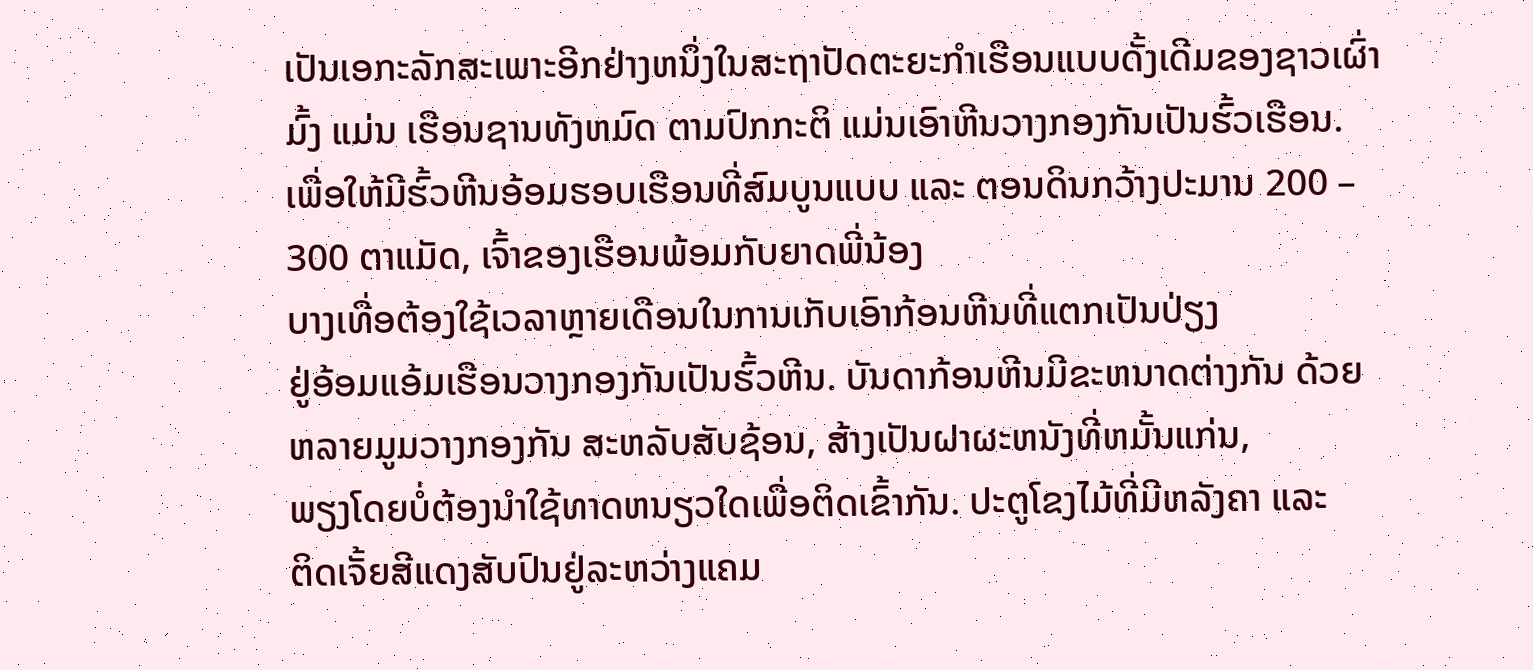ເປັນເອກະລັກສະເພາະອີກຢ່າງຫນຶ່ງໃນສະຖາປັດຕະຍະກຳເຮືອນແບບດັ້ງເດີມຂອງຊາວເຜົ່າ
ມົ້ງ ແມ່ນ ເຮືອນຊານທັງຫມົດ ຕາມປົກກະຕິ ແມ່ນເອົາຫີນວາງກອງກັນເປັນຮົ້ວເຮືອນ.
ເພື່ອໃຫ້ມີຮົ້ວຫີນອ້ອມຮອບເຮືອນທີ່ສົມບູນແບບ ແລະ ຕອນດິນກວ້າງປະມານ 200 –
300 ຕາແມັດ, ເຈົ້າຂອງເຮືອນພ້ອມກັບຍາດພີ່ນ້ອງ
ບາງເທື່ອຕ້ອງໃຊ້ເວລາຫຼາຍເດືອນໃນການເກັບເອົາກ້ອນຫີນທີ່ແຕກເປັນປ່ຽງ
ຢູ່ອ້ອມແອ້ມເຮືອນວາງກອງກັນເປັນຮົ້ວຫີນ. ບັນດາກ້ອນຫີນມີຂະຫນາດຕ່າງກັນ ດ້ວຍ
ຫລາຍມູມວາງກອງກັນ ສະຫລັບສັບຊ້ອນ, ສ້າງເປັນຝາຜະຫນັງທີ່ຫມັ້ນແກ່ນ,
ພຽງໂດຍບໍ່ຕ້ອງນຳໃຊ້ທາດຫນຽວໃດເພື່ອຕິດເຂົ້າກັນ. ປະຕູໂຂງໄມ້ທີ່ມີຫລັງຄາ ແລະ
ຕິດເຈັ້ຍສີແດງສັບປົນຢູ່ລະຫວ່າງແຄມ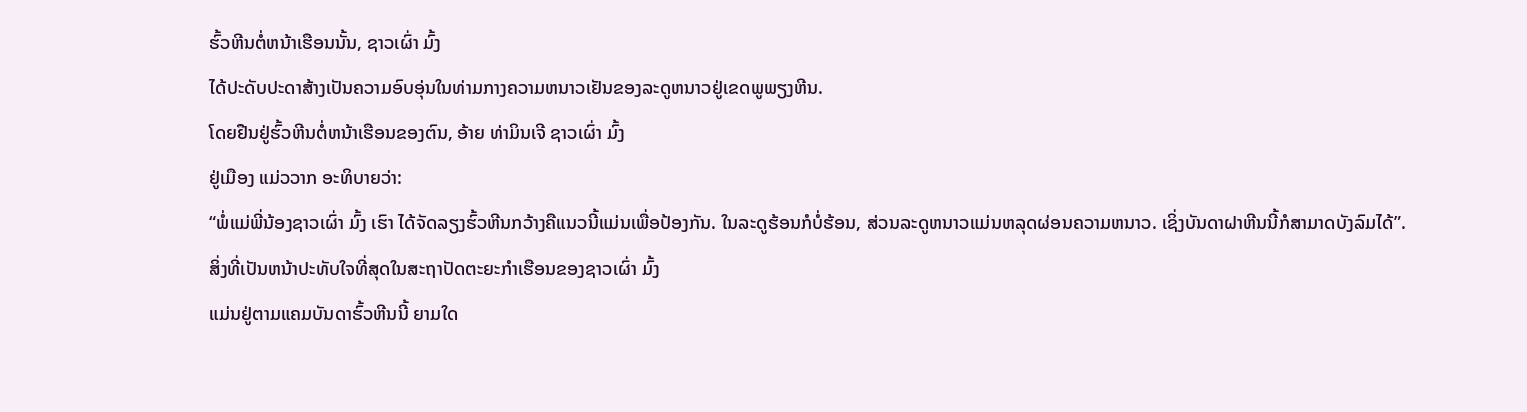ຮົ້ວຫີນຕໍ່ຫນ້າເຮືອນນັ້ນ, ຊາວເຜົ່າ ມົ້ງ
ໄດ້ປະດັບປະດາສ້າງເປັນຄວາມອົບອຸ່ນໃນທ່າມກາງຄວາມຫນາວເຢັນຂອງລະດູຫນາວຢູ່ເຂດພູພຽງຫີນ.
ໂດຍຢືນຢູ່ຮົ້ວຫີນຕໍ່ຫນ້າເຮືອນຂອງຕົນ, ອ້າຍ ທ່າມິນເຈີ ຊາວເຜົ່າ ມົ້ງ
ຢູ່ເມືອງ ແມ່ວວາກ ອະທິບາຍວ່າ:
“ພໍ່ແມ່ພີ່ນ້ອງຊາວເຜົ່າ ມົ້ງ ເຮົາ ໄດ້ຈັດລຽງຮົ້ວຫີນກວ້າງຄືແນວນີ້ແມ່ນເພື່ອປ້ອງກັນ. ໃນລະດູຮ້ອນກໍບໍ່ຮ້ອນ, ສ່ວນລະດູຫນາວແມ່ນຫລຸດຜ່ອນຄວາມຫນາວ. ເຊິ່ງບັນດາຝາຫີນນີ້ກໍສາມາດບັງລົມໄດ້”.
ສິ່ງທີ່ເປັນຫນ້າປະທັບໃຈທີ່ສຸດໃນສະຖາປັດຕະຍະກຳເຮືອນຂອງຊາວເຜົ່າ ມົ້ງ
ແມ່ນຢູ່ຕາມແຄມບັນດາຮົ້ວຫີນນີ້ ຍາມໃດ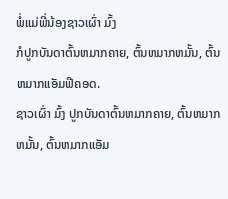ພໍ່ແມ່ພີ່ນ້ອງຊາວເຜົ່າ ມົ້ງ
ກໍປູກບັນດາຕົ້ນຫມາກຄາຍ, ຕົ້ນຫມາກຫມັ້ນ, ຕົ້ນຫມາກແອັມຟີຄອດ.
ຊາວເຜົ່າ ມົ້ງ ປູກບັນດາຕົ້ນຫມາກຄາຍ, ຕົ້ນຫມາກຫມັ້ນ, ຕົ້ນຫມາກແອັມ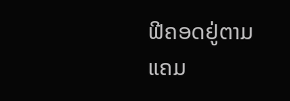ຟີຄອດຢູ່ຕາມແຄມ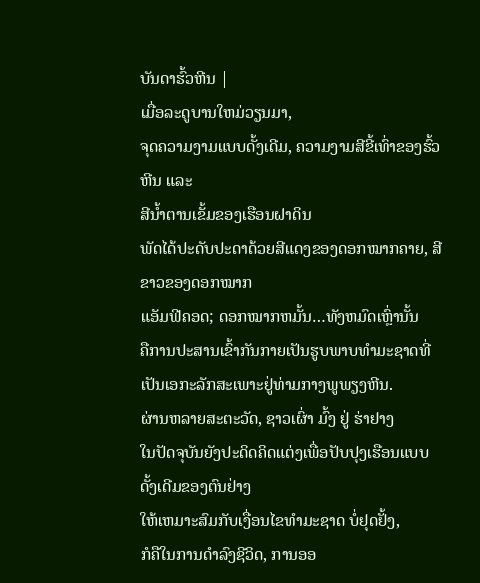ບັນດາຮົ້ວຫີນ |
ເມື່ອລະດູບານໃຫມ່ວຽນມາ,
ຈຸດຄວາມງາມແບບດັ້ງເດີມ, ຄວາມງາມສີຂີ້ເທົ່າຂອງຮົ້ວຫີນ ແລະ
ສີນ້ຳຕານເຂັ້ມຂອງເຮືອນຝາດິນ
ພັດໄດ້ປະດັບປະດາດ້ວຍສີແດງຂອງດອກໝາກຄາຍ, ສີຂາວຂອງດອກໝາກ
ແອັມຟີຄອດ; ດອກໝາກຫມັ້ນ…ທັງຫມົດເຫຼົ່ານັ້ນ
ຄືການປະສານເຂົ້າກັນກາຍເປັນຮູບພາບທຳມະຊາດທີ່ເປັນເອກະລັກສະເພາະຢູ່ທ່າມກາງພູພຽງຫີນ.
ຜ່ານຫລາຍສະຕະວັດ, ຊາວເຜົ່າ ມົ້ງ ຢູ່ ຮ່າຢາງ
ໃນປັດຈຸບັນຍັງປະດິດຄິດແຕ່ງເພື່ອປັບປຸງເຮືອນແບບດັ້ງເດີມຂອງຕົນຢ່າງ
ໃຫ້ເຫມາະສົມກັບເງື່ອນໄຂທຳມະຊາດ ບໍ່ຢຸດຢັ້ງ,
ກໍຄືໃນການດຳລົງຊີວິດ, ການອອ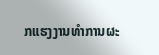ກແຮງງານທຳການຜະ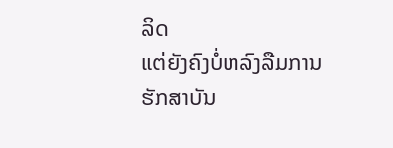ລິດ
ແຕ່ຍັງຄົງບໍ່ຫລົງລືມການຮັກສາບັນ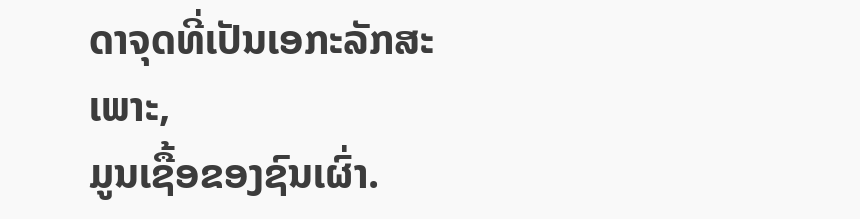ດາຈຸດທີ່ເປັນເອກະລັກສະເພາະ,
ມູນເຊື້ອຂອງຊົນເຜົ່າ.